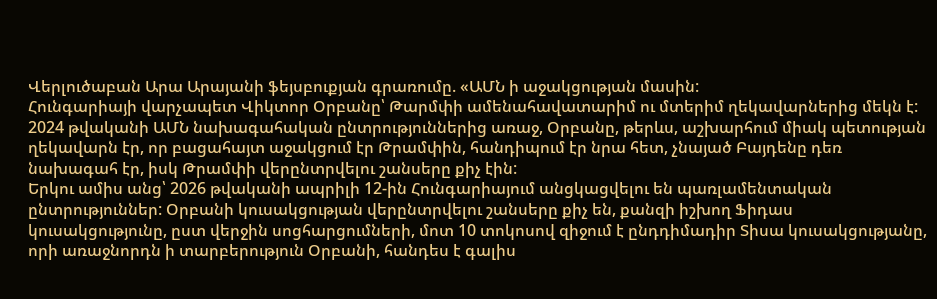Վերլուծաբան Արա Արայանի ֆեյսբուքյան գրառումը. «ԱՄՆ ի աջակցության մասին:
Հունգարիայի վարչապետ Վիկտոր Օրբանը՝ Թարմփի ամենահավատարիմ ու մտերիմ ղեկավարներից մեկն է: 2024 թվականի ԱՄՆ նախագահական ընտրություններից առաջ, Օրբանը, թերևս, աշխարհում միակ պետության ղեկավարն էր, որ բացահայտ աջակցում էր Թրամփին, հանդիպում էր նրա հետ, չնայած Բայդենը դեռ նախագահ էր, իսկ Թրամփի վերընտրվելու շանսերը քիչ էին:
Երկու ամիս անց՝ 2026 թվականի ապրիլի 12-ին Հունգարիայում անցկացվելու են պառլամենտական ընտրություններ: Օրբանի կուսակցության վերընտրվելու շանսերը քիչ են, քանզի իշխող Ֆիդաս կուսակցությունը, ըստ վերջին սոցհարցումների, մոտ 10 տոկոսով զիջում է ընդդիմադիր Տիսա կուսակցությանը, որի առաջնորդն ի տարբերություն Օրբանի, հանդես է գալիս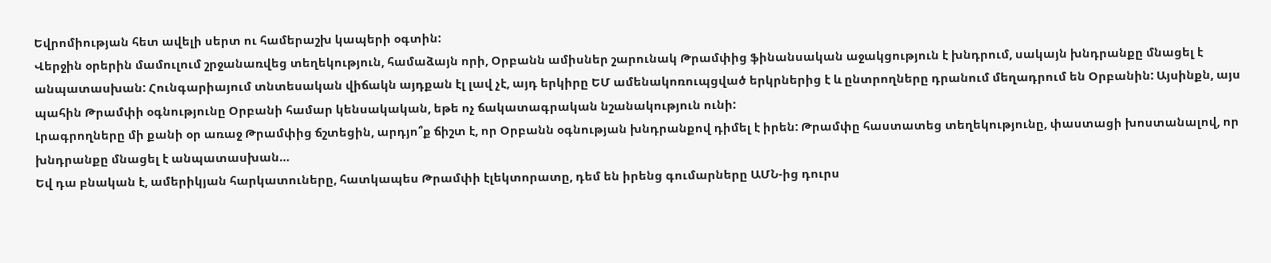Եվրոմիության հետ ավելի սերտ ու համերաշխ կապերի օգտին:
Վերջին օրերին մամուլում շրջանառվեց տեղեկություն, համաձայն որի, Օրբանն ամիսներ շարունակ Թրամփից ֆինանսական աջակցություն է խնդրում, սակայն խնդրանքը մնացել է անպատասխան: Հունգարիայում տնտեսական վիճակն այդքան էլ լավ չէ, այդ երկիրը ԵՄ ամենակոռուպցված երկրներից է և ընտրողները դրանում մեղադրում են Օրբանին: Այսինքն, այս պահին Թրամփի օգնությունը Օրբանի համար կենսակական, եթե ոչ ճակատագրական նշանակություն ունի:
Լրագրողները մի քանի օր առաջ Թրամփից ճշտեցին, արդյո՞ք ճիշտ է, որ Օրբանն օգնության խնդրանքով դիմել է իրեն: Թրամփը հաստատեց տեղեկությունը, փաստացի խոստանալով, որ խնդրանքը մնացել է անպատասխան…
Եվ դա բնական է, ամերիկյան հարկատուները, հատկապես Թրամփի էլեկտորատը, դեմ են իրենց գումարները ԱՄՆ-ից դուրս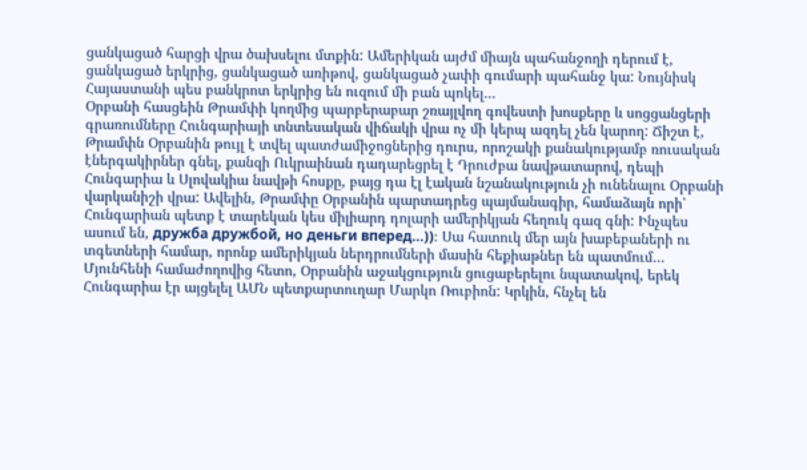ցանկացած հարցի վրա ծախսելու մտքին: Ամերիկան այժմ միայն պահանջողի դերում է, ցանկացած երկրից, ցանկացած առիթով, ցանկացած չափի գումարի պահանջ կա: Նույնիսկ Հայաստանի պես բանկրոտ երկրից են ուզում մի բան պոկել…
Օրբանի հասցեին Թրամփի կողմից պարբերաբար շռայլվող գովեստի խոսքերը և սոցցանցերի գրառումները Հունգարիայի տնտեսական վիճակի վրա ոչ մի կերպ ազդել չեն կարող: Ճիշտ է, Թրամփն Օրբանին թույլ է տվել պատժամիջոցներից դուրս, որոշակի քանակությամբ ռուսական էներգակիրներ գնել, քանզի Ուկրաինան դադարեցրել է Դրուժբա նավթատարով, դեպի Հունգարիա և Սլովակիա նավթի հոսքը, բայց դա էլ էական նշանակություն չի ունենալու Օրբանի վարկանիշի վրա: Ավելին, Թրամփը Օրբանին պարտադրեց պայմանագիր, համաձայն որի՝ Հունգարիան պետք է տարեկան կես միլիարդ դոլարի ամերիկյան հեղուկ գազ գնի: Ինչպես ասում են, дружба дружбой, но деньги вперед…))։ Սա հատուկ մեր այն խաբեբաների ու տգետների համար, որոնք ամերիկյան ներդրումների մասին հեքիաթներ են պատմում…
Մյունհենի համաժողովից հետո, Օրբանին աջակցություն ցուցաբերելու նպատակով, երեկ Հունգարիա էր այցելել ԱՄՆ պետքարտուղար Մարկո Ռուբիոն: Կրկին, հնչել են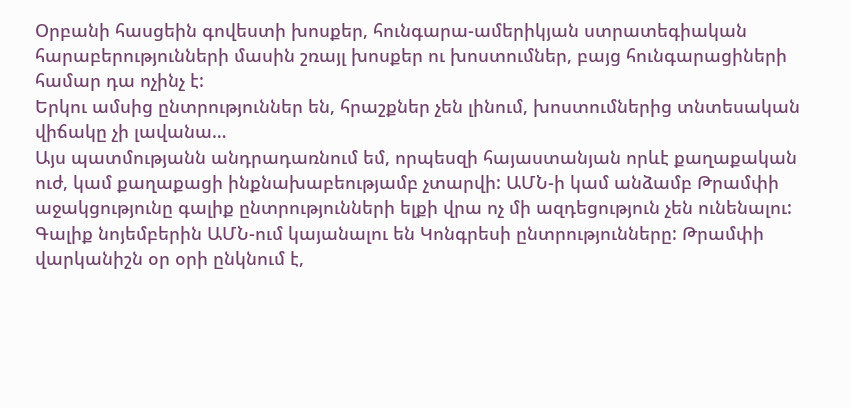Օրբանի հասցեին գովեստի խոսքեր, հունգարա-ամերիկյան ստրատեգիական հարաբերությունների մասին շռայլ խոսքեր ու խոստումներ, բայց հունգարացիների համար դա ոչինչ է:
Երկու ամսից ընտրություններ են, հրաշքներ չեն լինում, խոստումներից տնտեսական վիճակը չի լավանա…
Այս պատմությանն անդրադառնում եմ, որպեսզի հայաստանյան որևէ քաղաքական ուժ, կամ քաղաքացի ինքնախաբեությամբ չտարվի: ԱՄՆ-ի կամ անձամբ Թրամփի աջակցությունը գալիք ընտրությունների ելքի վրա ոչ մի ազդեցություն չեն ունենալու:
Գալիք նոյեմբերին ԱՄՆ-ում կայանալու են Կոնգրեսի ընտրությունները: Թրամփի վարկանիշն օր օրի ընկնում է,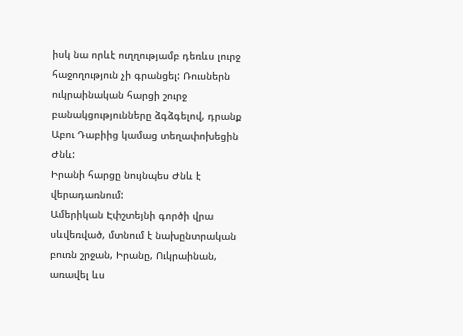իսկ նա որևէ ուղղությամբ դեռևս լուրջ հաջողություն չի գրանցել: Ռուսներն ուկրաինական հարցի շուրջ բանակցությունները ձգձգելով, դրանք Աբու Դաբիից կամաց տեղափոխեցին Ժնև:
Իրանի հարցը նույնպես Ժնև է վերադառնում:
Ամերիկան Էփշտեյնի գործի վրա սևվեռված, մտնում է նախընտրական բուռն շրջան, Իրանը, Ուկրաինան, առավել ևս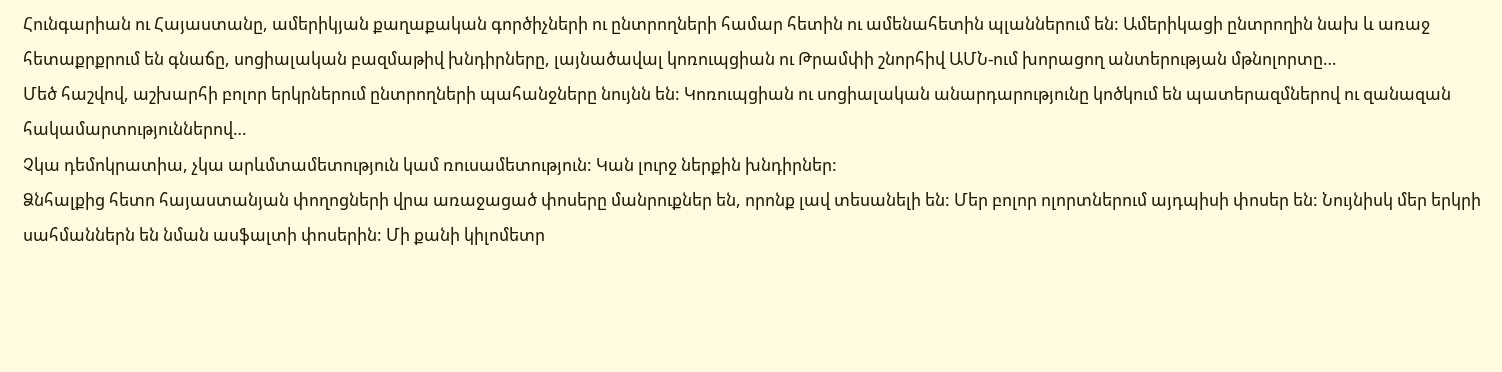Հունգարիան ու Հայաստանը, ամերիկյան քաղաքական գործիչների ու ընտրողների համար հետին ու ամենահետին պլաններում են: Ամերիկացի ընտրողին նախ և առաջ հետաքրքրում են գնաճը, սոցիալական բազմաթիվ խնդիրները, լայնածավալ կոռուպցիան ու Թրամփի շնորհիվ ԱՄՆ-ում խորացող անտերության մթնոլորտը…
Մեծ հաշվով, աշխարհի բոլոր երկրներում ընտրողների պահանջները նույնն են: Կոռուպցիան ու սոցիալական անարդարությունը կոծկում են պատերազմներով ու զանազան հակամարտություններով…
Չկա դեմոկրատիա, չկա արևմտամետություն կամ ռուսամետություն: Կան լուրջ ներքին խնդիրներ:
Ձնհալքից հետո հայաստանյան փողոցների վրա առաջացած փոսերը մանրուքներ են, որոնք լավ տեսանելի են: Մեր բոլոր ոլորտներում այդպիսի փոսեր են: Նույնիսկ մեր երկրի սահմաններն են նման ասֆալտի փոսերին: Մի քանի կիլոմետր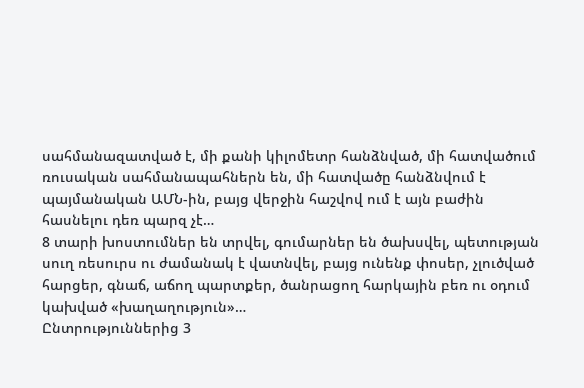սահմանազատված է, մի քանի կիլոմետր հանձնված, մի հատվածում ռուսական սահմանապահներն են, մի հատվածը հանձնվում է պայմանական ԱՄՆ-ին, բայց վերջին հաշվով ում է այն բաժին հասնելու դեռ պարզ չէ…
8 տարի խոստումներ են տրվել, գումարներ են ծախսվել, պետության սուղ ռեսուրս ու ժամանակ է վատնվել, բայց ունենք փոսեր, չլուծված հարցեր, գնաճ, աճող պարտքեր, ծանրացող հարկային բեռ ու օդում կախված «խաղաղություն»…
Ընտրություններից 3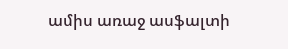ամիս առաջ ասֆալտի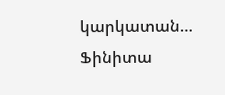կարկատան…
Ֆինիտա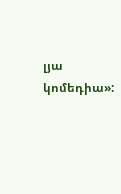լյա կոմեդիա»: